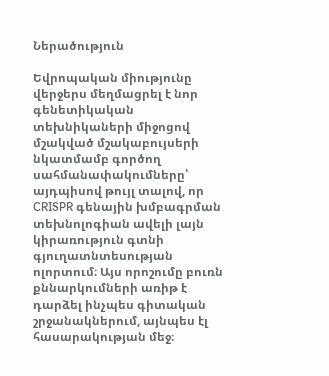Ներածություն

Եվրոպական միությունը վերջերս մեղմացրել է նոր գենետիկական տեխնիկաների միջոցով մշակված մշակաբույսերի նկատմամբ գործող սահմանափակումները՝ այդպիսով թույլ տալով, որ CRISPR գենային խմբագրման տեխնոլոգիան ավելի լայն կիրառություն գտնի գյուղատնտեսության ոլորտում։ Այս որոշումը բուռն քննարկումների առիթ է դարձել ինչպես գիտական շրջանակներում, այնպես էլ հասարակության մեջ։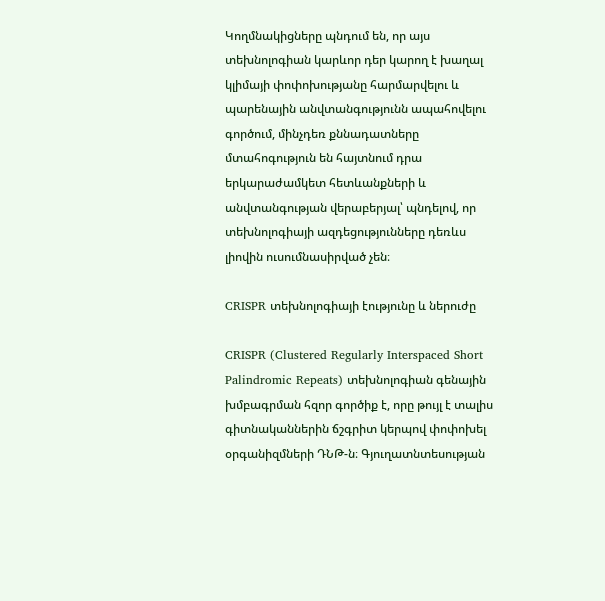Կողմնակիցները պնդում են, որ այս տեխնոլոգիան կարևոր դեր կարող է խաղալ կլիմայի փոփոխությանը հարմարվելու և պարենային անվտանգությունն ապահովելու գործում, մինչդեռ քննադատները մտահոգություն են հայտնում դրա երկարաժամկետ հետևանքների և անվտանգության վերաբերյալ՝ պնդելով, որ տեխնոլոգիայի ազդեցությունները դեռևս լիովին ուսումնասիրված չեն։

CRISPR տեխնոլոգիայի էությունը և ներուժը

CRISPR (Clustered Regularly Interspaced Short Palindromic Repeats) տեխնոլոգիան գենային խմբագրման հզոր գործիք է, որը թույլ է տալիս գիտնականներին ճշգրիտ կերպով փոփոխել օրգանիզմների ԴՆԹ-ն։ Գյուղատնտեսության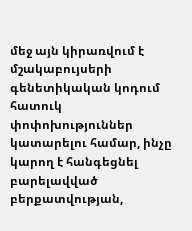մեջ այն կիրառվում է մշակաբույսերի գենետիկական կոդում հատուկ փոփոխություններ կատարելու համար, ինչը կարող է հանգեցնել բարելավված բերքատվության,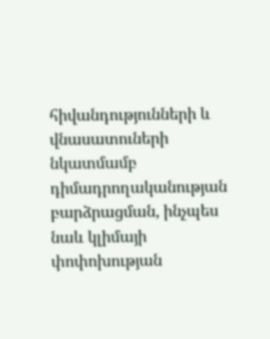հիվանդությունների և վնասատուների նկատմամբ դիմադրողականության բարձրացման, ինչպես նաև կլիմայի փոփոխության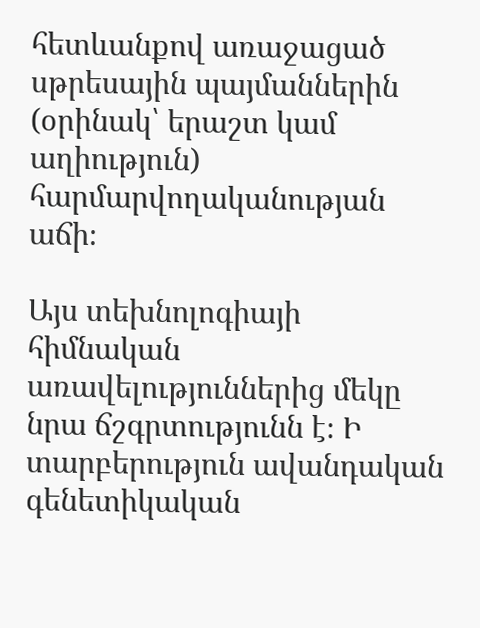հետևանքով առաջացած սթրեսային պայմաններին (օրինակ՝ երաշտ կամ աղիություն) հարմարվողականության աճի։

Այս տեխնոլոգիայի հիմնական առավելություններից մեկը նրա ճշգրտությունն է։ Ի տարբերություն ավանդական գենետիկական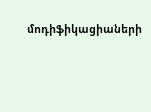մոդիֆիկացիաների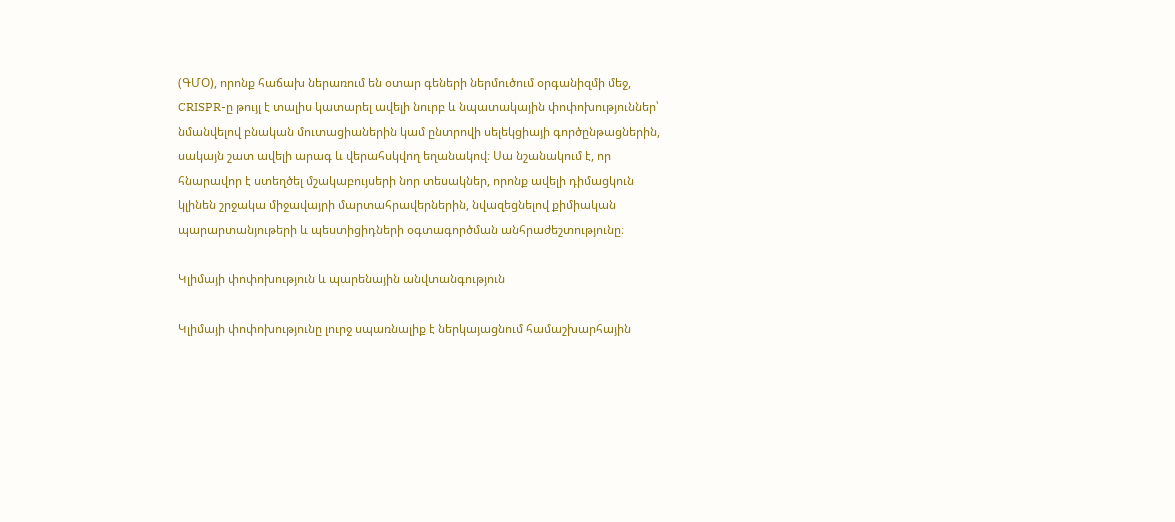(ԳՄՕ), որոնք հաճախ ներառում են օտար գեների ներմուծում օրգանիզմի մեջ, CRISPR-ը թույլ է տալիս կատարել ավելի նուրբ և նպատակային փոփոխություններ՝ նմանվելով բնական մուտացիաներին կամ ընտրովի սելեկցիայի գործընթացներին, սակայն շատ ավելի արագ և վերահսկվող եղանակով։ Սա նշանակում է, որ հնարավոր է ստեղծել մշակաբույսերի նոր տեսակներ, որոնք ավելի դիմացկուն կլինեն շրջակա միջավայրի մարտահրավերներին, նվազեցնելով քիմիական պարարտանյութերի և պեստիցիդների օգտագործման անհրաժեշտությունը։

Կլիմայի փոփոխություն և պարենային անվտանգություն

Կլիմայի փոփոխությունը լուրջ սպառնալիք է ներկայացնում համաշխարհային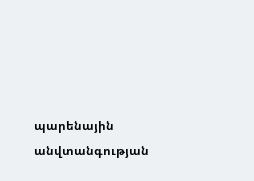պարենային անվտանգության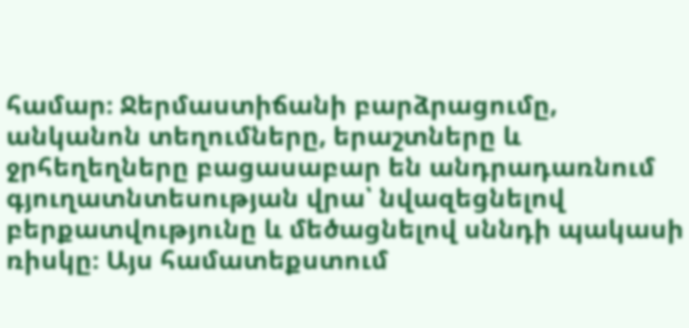համար։ Ջերմաստիճանի բարձրացումը, անկանոն տեղումները, երաշտները և ջրհեղեղները բացասաբար են անդրադառնում գյուղատնտեսության վրա՝ նվազեցնելով բերքատվությունը և մեծացնելով սննդի պակասի ռիսկը։ Այս համատեքստում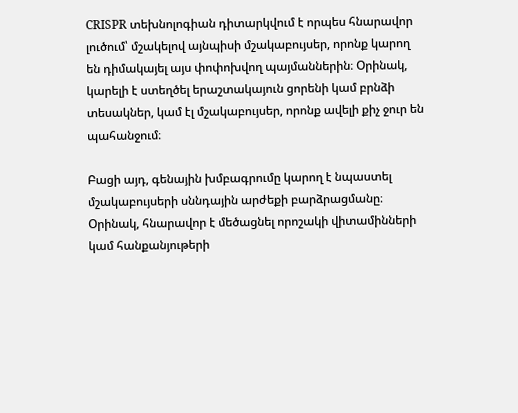CRISPR տեխնոլոգիան դիտարկվում է որպես հնարավոր լուծում՝ մշակելով այնպիսի մշակաբույսեր, որոնք կարող են դիմակայել այս փոփոխվող պայմաններին։ Օրինակ, կարելի է ստեղծել երաշտակայուն ցորենի կամ բրնձի տեսակներ, կամ էլ մշակաբույսեր, որոնք ավելի քիչ ջուր են պահանջում։

Բացի այդ, գենային խմբագրումը կարող է նպաստել մշակաբույսերի սննդային արժեքի բարձրացմանը։ Օրինակ, հնարավոր է մեծացնել որոշակի վիտամինների կամ հանքանյութերի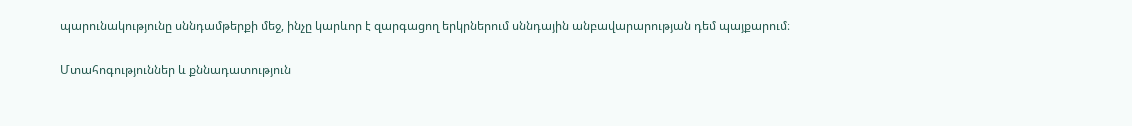պարունակությունը սննդամթերքի մեջ, ինչը կարևոր է զարգացող երկրներում սննդային անբավարարության դեմ պայքարում։

Մտահոգություններ և քննադատություն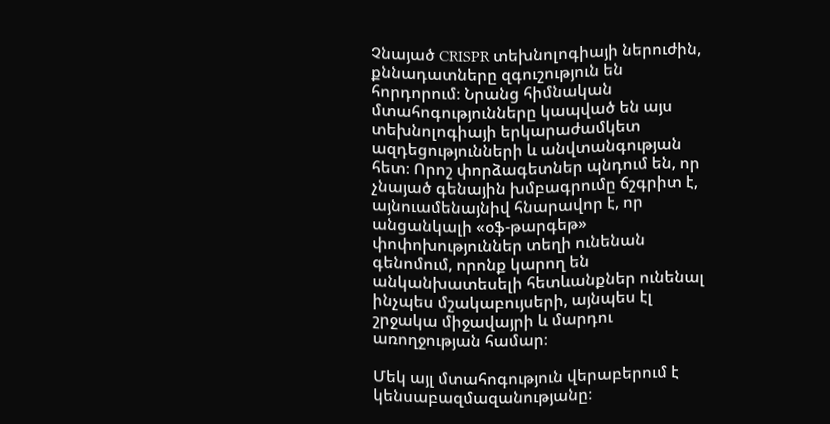Չնայած CRISPR տեխնոլոգիայի ներուժին, քննադատները զգուշություն են հորդորում։ Նրանց հիմնական մտահոգությունները կապված են այս տեխնոլոգիայի երկարաժամկետ ազդեցությունների և անվտանգության հետ։ Որոշ փորձագետներ պնդում են, որ չնայած գենային խմբագրումը ճշգրիտ է, այնուամենայնիվ հնարավոր է, որ անցանկալի «օֆ-թարգեթ» փոփոխություններ տեղի ունենան գենոմում, որոնք կարող են անկանխատեսելի հետևանքներ ունենալ ինչպես մշակաբույսերի, այնպես էլ շրջակա միջավայրի և մարդու առողջության համար։

Մեկ այլ մտահոգություն վերաբերում է կենսաբազմազանությանը։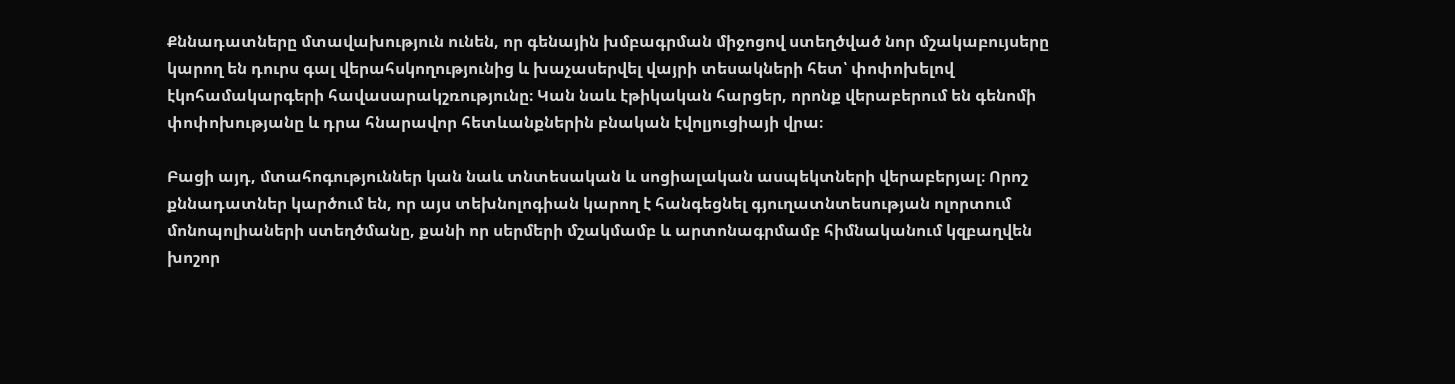Քննադատները մտավախություն ունեն, որ գենային խմբագրման միջոցով ստեղծված նոր մշակաբույսերը կարող են դուրս գալ վերահսկողությունից և խաչասերվել վայրի տեսակների հետ՝ փոփոխելով էկոհամակարգերի հավասարակշռությունը։ Կան նաև էթիկական հարցեր, որոնք վերաբերում են գենոմի փոփոխությանը և դրա հնարավոր հետևանքներին բնական էվոլյուցիայի վրա։

Բացի այդ, մտահոգություններ կան նաև տնտեսական և սոցիալական ասպեկտների վերաբերյալ։ Որոշ քննադատներ կարծում են, որ այս տեխնոլոգիան կարող է հանգեցնել գյուղատնտեսության ոլորտում մոնոպոլիաների ստեղծմանը, քանի որ սերմերի մշակմամբ և արտոնագրմամբ հիմնականում կզբաղվեն խոշոր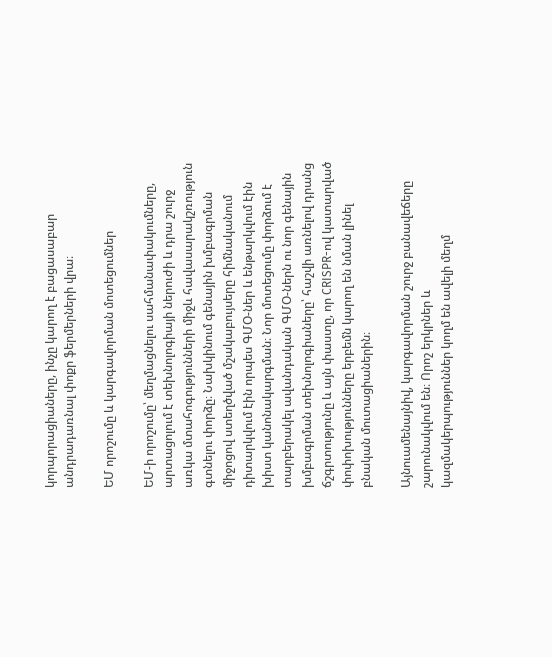կորպորացիաները, ինչը կարող է բացասաբար անդրադառնալ փոքր ֆերմերների վրա։

ԵՄ որոշումը և կարգավորման մոտեցումներ

ԵՄ-ի որոշումը՝ մեղմացնելու սահմանափակումները, արտացոլում է տեխնոլոգիայի ներուժի և դրա շուրջ առկա մտահոգությունների միջև հավասարակշռություն գտնելու փորձը։ Նախկինում գենային խմբագրման միջոցով ստեղծված մշակաբույսերը հիմնականում դիտարկվում էին որպես ԳՄՕ-ներ և ենթարկվում էին խիստ կանոնակարգման։ Նոր մոտեցումը փորձում է տարբերակել ավանդական ԳՄՕ-ներն ու նոր գենային խմբագրման տեխնոլոգիաները՝ հաշվի առնելով դրանց ճշգրտությունը և այն փաստը, որ CRISPR-ով կատարված փոփոխությունները երբեմն կարող են նման լինել բնական մուտացիաներին։

Այնուամենայնիվ, կարգավորման շուրջ բանավեճերը շարունակվում են։ Որոշ երկրներ և կազմակերպություններ կողմ են ավելի մեղմ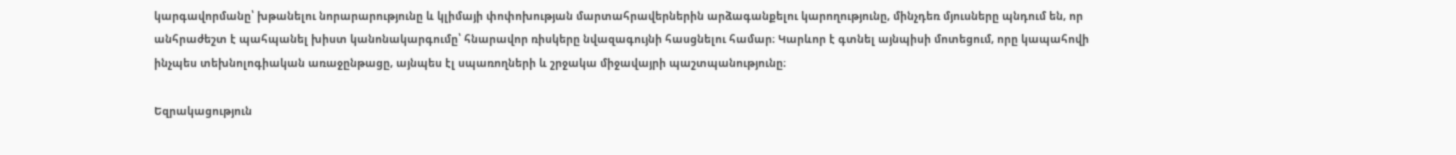կարգավորմանը՝ խթանելու նորարարությունը և կլիմայի փոփոխության մարտահրավերներին արձագանքելու կարողությունը, մինչդեռ մյուսները պնդում են, որ անհրաժեշտ է պահպանել խիստ կանոնակարգումը՝ հնարավոր ռիսկերը նվազագույնի հասցնելու համար։ Կարևոր է գտնել այնպիսի մոտեցում, որը կապահովի ինչպես տեխնոլոգիական առաջընթացը, այնպես էլ սպառողների և շրջակա միջավայրի պաշտպանությունը։

Եզրակացություն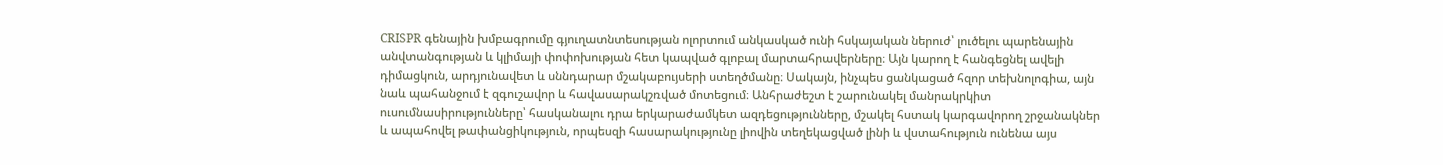CRISPR գենային խմբագրումը գյուղատնտեսության ոլորտում անկասկած ունի հսկայական ներուժ՝ լուծելու պարենային անվտանգության և կլիմայի փոփոխության հետ կապված գլոբալ մարտահրավերները։ Այն կարող է հանգեցնել ավելի դիմացկուն, արդյունավետ և սննդարար մշակաբույսերի ստեղծմանը։ Սակայն, ինչպես ցանկացած հզոր տեխնոլոգիա, այն նաև պահանջում է զգուշավոր և հավասարակշռված մոտեցում։ Անհրաժեշտ է շարունակել մանրակրկիտ ուսումնասիրությունները՝ հասկանալու դրա երկարաժամկետ ազդեցությունները, մշակել հստակ կարգավորող շրջանակներ և ապահովել թափանցիկություն, որպեսզի հասարակությունը լիովին տեղեկացված լինի և վստահություն ունենա այս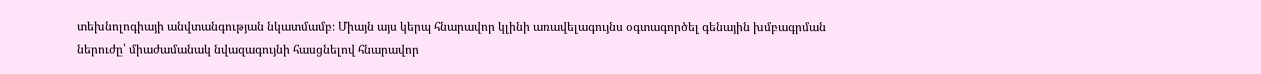տեխնոլոգիայի անվտանգության նկատմամբ։ Միայն այս կերպ հնարավոր կլինի առավելագույնս օգտագործել գենային խմբագրման ներուժը՝ միաժամանակ նվազագույնի հասցնելով հնարավոր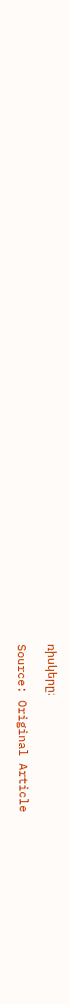ռիսկերը։

Source: Original Article